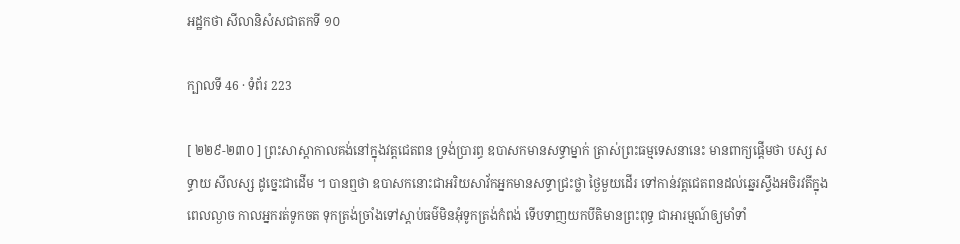អដ្ឋកថា សីលានិសំសជាតកទី ១០

ក្បាលទី 46 · ទំព័រ 223

[ ២២៩-២៣០ ] ព្រះសាស្តាកាលគង់នៅក្នុងវត្តជេតពន ទ្រង់ប្រារព្ធ ឧបាសកមានសទ្ធាម្នាក់ ត្រាស់ព្រះធម្មទេសនានេះ មានពាក្យផ្តើមថា បស្ស សទ្ធាយ សីលស្ស ដូច្នេះជាដើម ។ បានឮថា ឧបាសកនោះជាអរិយសាវ័កអ្នកមានសទ្ធាជ្រះថ្លា ថ្ងៃមួយដើរ ទៅកាន់វត្តជេតពនដល់ឆ្នេរស្ទឹងអចិរវតីក្នុងពេលល្ងាច កាលអ្នករត់ទូកចត ទុកត្រង់ច្រាំងទៅស្តាប់ធម៌មិនអុំទូកត្រង់កំពង់ ទើបទាញយកបីតិមានព្រះពុទ្ធ ជាអារម្មណ៍ឲ្យមាំទាំ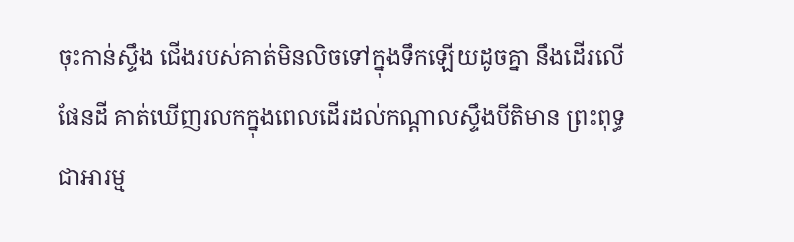ចុះកាន់ស្ទឹង ជើងរបស់គាត់មិនលិចទៅក្នុងទឹកឡើយដូចគ្នា នឹងដើរលើផែនដី គាត់ឃើញរលកក្នុងពេលដើរដល់កណ្តាលស្ទឹងបីតិមាន ព្រះពុទ្ធជាអារម្ម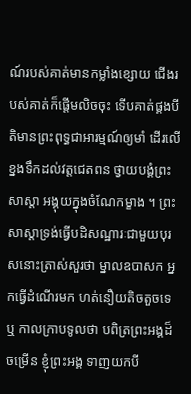ណ៍របស់គាត់មានកម្លាំងខ្សោយ ជើងរបស់គាត់ក៏ផ្តើមលិចចុះ ទើបគាត់ផ្គងបីតិមានព្រះពុទ្ធជាអារម្មណ៍ឲ្យមាំ ដើរលើខ្នងទឹកដល់វត្តជេតពន ថ្វាយបង្គំព្រះសាស្តា អង្គុយក្នុងចំណែកម្ខាង ។ ព្រះសាស្តាទ្រង់ធ្វើបដិសណ្ឋារៈជាមួយបុរសនោះត្រាស់សួរថា ម្នាលឧបាសក អ្នកធ្វើដំណើរមក ហត់នឿយតិចតួចទេឬ កាលក្រាបទូលថា បពិត្រព្រះអង្គដ៏ចម្រើន ខ្ញុំព្រះអង្គ ទាញយកបី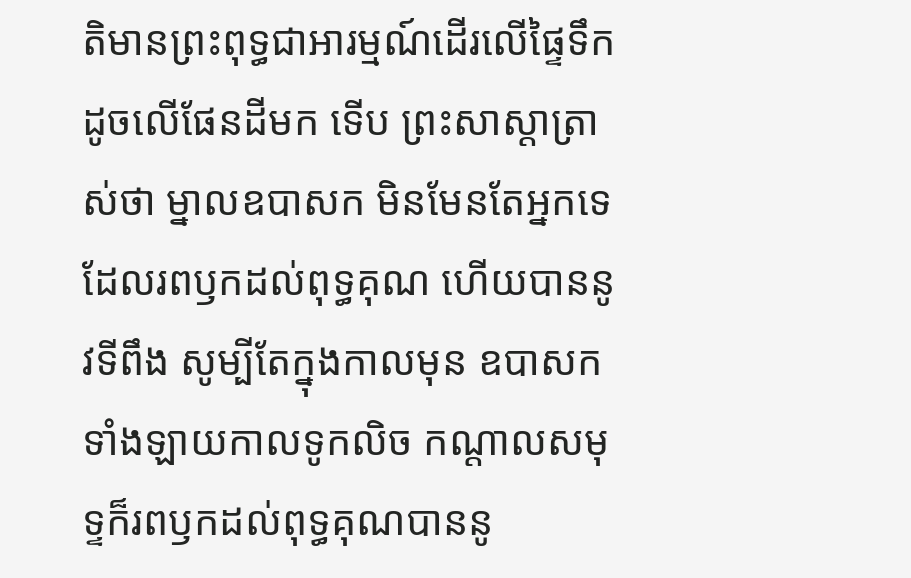តិមានព្រះពុទ្ធជាអារម្មណ៍ដើរលើផ្ទៃទឹកដូចលើផែនដីមក ទើប ព្រះសាស្តាត្រាស់ថា ម្នាលឧបាសក មិនមែនតែអ្នកទេដែលរពឫកដល់ពុទ្ធគុណ ហើយបាននូវទីពឹង សូម្បីតែក្នុងកាលមុន ឧបាសកទាំងឡាយកាលទូកលិច កណ្តាលសមុទ្ទក៏រពឫកដល់ពុទ្ធគុណបាននូ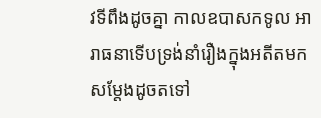វទីពឹងដូចគ្នា កាលឧបាសកទូល អារាធនាទើបទ្រង់នាំរឿងក្នុងអតីតមកសម្តែងដូចតទៅ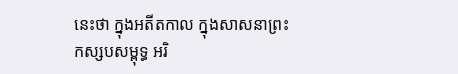នេះថា ក្នុងអតីតកាល ក្នុងសាសនាព្រះកស្សបសម្ពុទ្ធ អរិ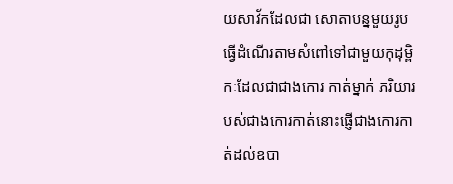យសាវ័កដែលជា សោតាបន្នមួយរូបធ្វើដំណើរតាមសំពៅទៅជាមួយកុដុម្ពិកៈដែលជាជាងកោរ កាត់ម្នាក់ ភរិយារបស់ជាងកោរកាត់នោះផ្ញើជាងកោរកាត់ដល់ឧបា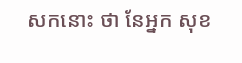សកនោះ ថា នែអ្នក សុខ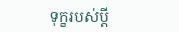ទុក្ខរបស់ប្តី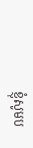ខ្ញុំសូមប